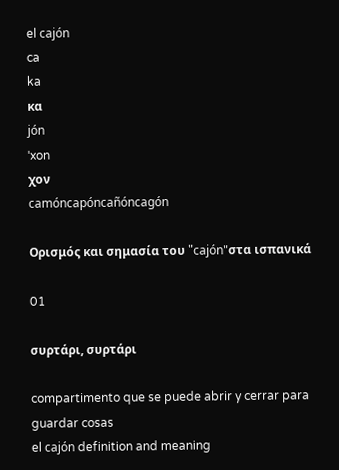el cajón
ca
ka
κα
jón
ˈxon
χον
camóncapóncañóncagón

Ορισμός και σημασία του "cajón"στα ισπανικά

01

συρτάρι, συρτάρι

compartimento que se puede abrir y cerrar para guardar cosas
el cajón definition and meaning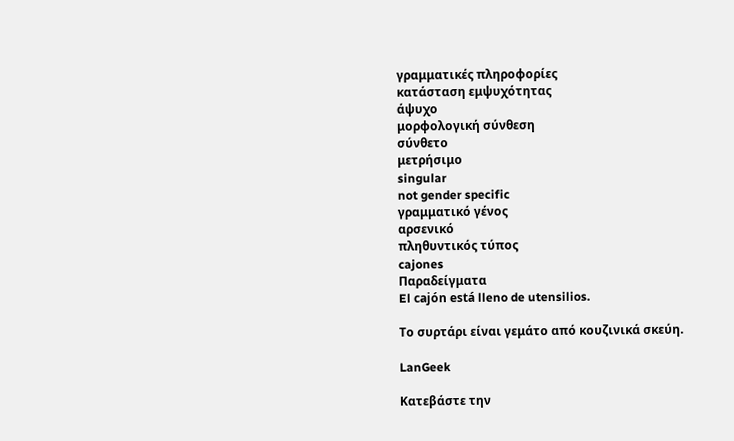γραμματικές πληροφορίες
κατάσταση εμψυχότητας
άψυχο
μορφολογική σύνθεση
σύνθετο
μετρήσιμο
singular
not gender specific
γραμματικό γένος
αρσενικό
πληθυντικός τύπος
cajones
Παραδείγματα
El cajón está lleno de utensilios.

Το συρτάρι είναι γεμάτο από κουζινικά σκεύη.

LanGeek

Κατεβάστε την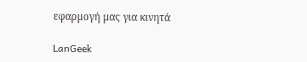εφαρμογή μας για κινητά

LanGeek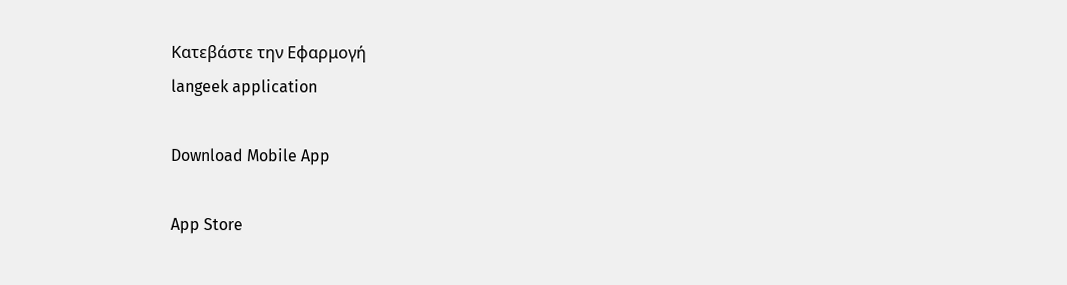Κατεβάστε την Εφαρμογή
langeek application

Download Mobile App

App Store